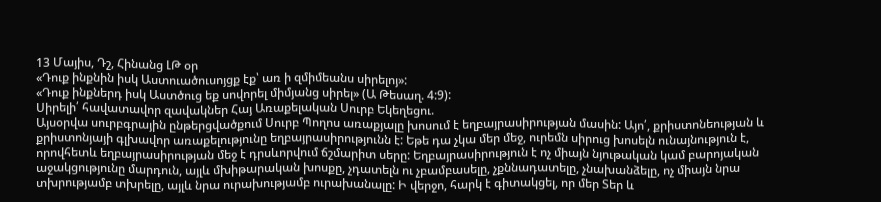13 Մայիս, Դշ, Հինանց ԼԹ օր
«Դուք ինքնին իսկ Աստուածուսոյցք էք՝ առ ի զմիմեանս սիրելոյ»:
«Դուք ինքներդ իսկ Աստծուց եք սովորել միմյանց սիրել» (Ա Թեսաղ. 4:9):
Սիրելի՛ հավատավոր զավակներ Հայ Առաքելական Սուրբ Եկեղեցու.
Այսօրվա սուրբգրային ընթերցվածքում Սուրբ Պողոս առաքյալը խոսում է եղբայրասիրության մասին: Այո՛, քրիստոնեության և քրիստոնյայի գլխավոր առաքելությունը եղբայրասիրությունն է: Եթե դա չկա մեր մեջ, ուրեմն սիրուց խոսելն ունայնություն է, որովհետև եղբայրասիրության մեջ է դրսևորվում ճշմարիտ սերը: Եղբայրասիրություն է ոչ միայն նյութական կամ բարոյական աջակցությունը մարդուն, այլև մխիթարական խոսքը, չդատելն ու չբամբասելը, չքննադատելը, չնախանձելը, ոչ միայն նրա տխրությամբ տխրելը, այլև նրա ուրախությամբ ուրախանալը: Ի վերջո, հարկ է գիտակցել, որ մեր Տեր և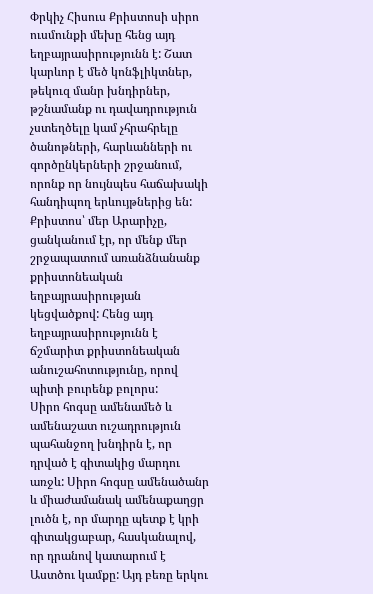Փրկիչ Հիսուս Քրիստոսի սիրո ուսմունքի մեխը հենց այդ եղբայրասիրությունն է: Շատ կարևոր է մեծ կոնֆլիկտներ, թեկուզ մանր խնդիրներ, թշնամանք ու դավադրություն չստեղծելը կամ չհրահրելը ծանոթների, հարևանների ու գործընկերների շրջանում, որոնք որ նույնպես հաճախակի հանդիպող երևույթներից են: Քրիստոս՝ մեր Արարիչը, ցանկանում էր, որ մենք մեր շրջապատում առանձնանանք քրիստոնեական եղբայրասիրության կեցվածքով: Հենց այդ եղբայրասիրությունն է ճշմարիտ քրիստոնեական անուշահոտությունը, որով պիտի բուրենք բոլորս:
Սիրո հոգսը ամենամեծ և ամենաշատ ուշադրություն պահանջող խնդիրն է, որ դրված է գիտակից մարդու առջև: Սիրո հոգսը ամենածանր և միաժամանակ ամենաքաղցր լուծն է, որ մարդը պետք է կրի գիտակցաբար, հասկանալով, որ դրանով կատարում է Աստծու կամքը: Այդ բեռը երկու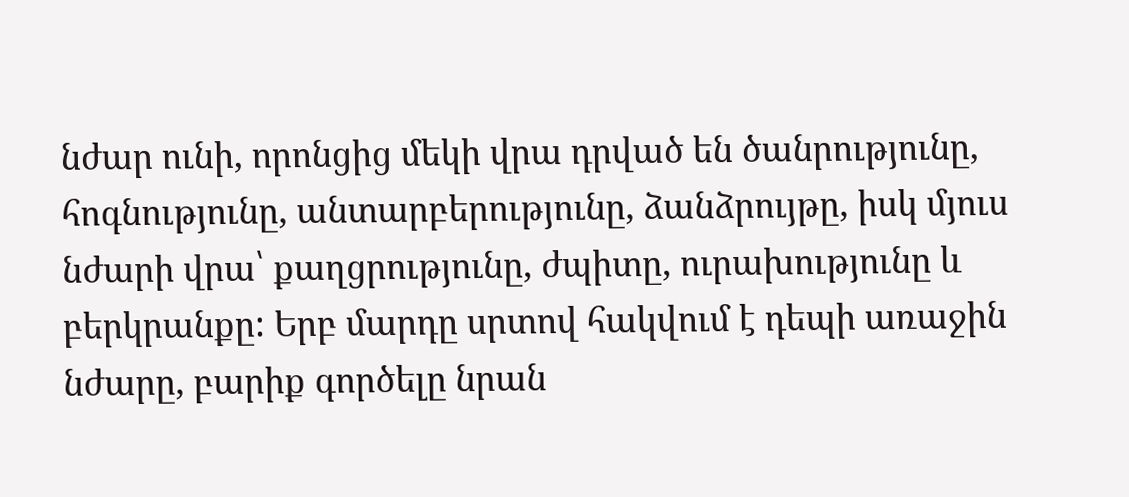նժար ունի, որոնցից մեկի վրա դրված են ծանրությունը, հոգնությունը, անտարբերությունը, ձանձրույթը, իսկ մյուս նժարի վրա՝ քաղցրությունը, ժպիտը, ուրախությունը և բերկրանքը: Երբ մարդը սրտով հակվում է դեպի առաջին նժարը, բարիք գործելը նրան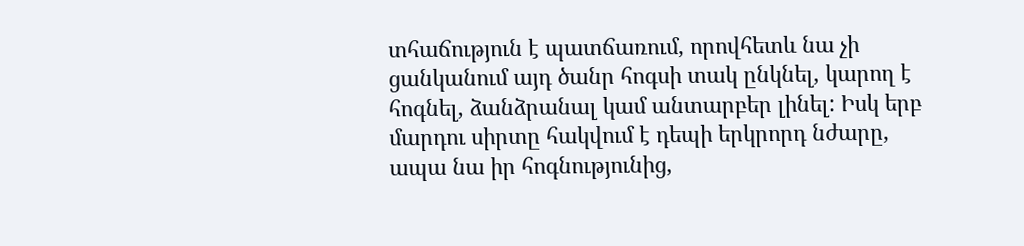տհաճություն է պատճառում, որովհետև նա չի ցանկանում այդ ծանր հոգսի տակ ընկնել, կարող է հոգնել, ձանձրանալ կամ անտարբեր լինել: Իսկ երբ մարդու սիրտը հակվում է դեպի երկրորդ նժարը, ապա նա իր հոգնությունից,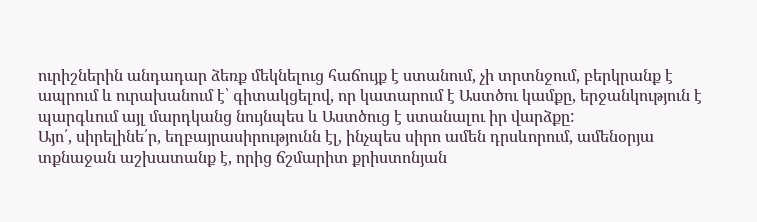ուրիշներին անդադար ձեռք մեկնելուց հաճույք է ստանում, չի տրտնջում, բերկրանք է ապրում և ուրախանում է՝ գիտակցելով, որ կատարում է Աստծու կամքը, երջանկություն է պարգևում այլ մարդկանց նույնպես և Աստծուց է ստանալու իր վարձքը:
Այո՛, սիրելինե՛ր, եղբայրասիրությունն էլ, ինչպես սիրո ամեն դրսևորում, ամենօրյա տքնաջան աշխատանք է, որից ճշմարիտ քրիստոնյան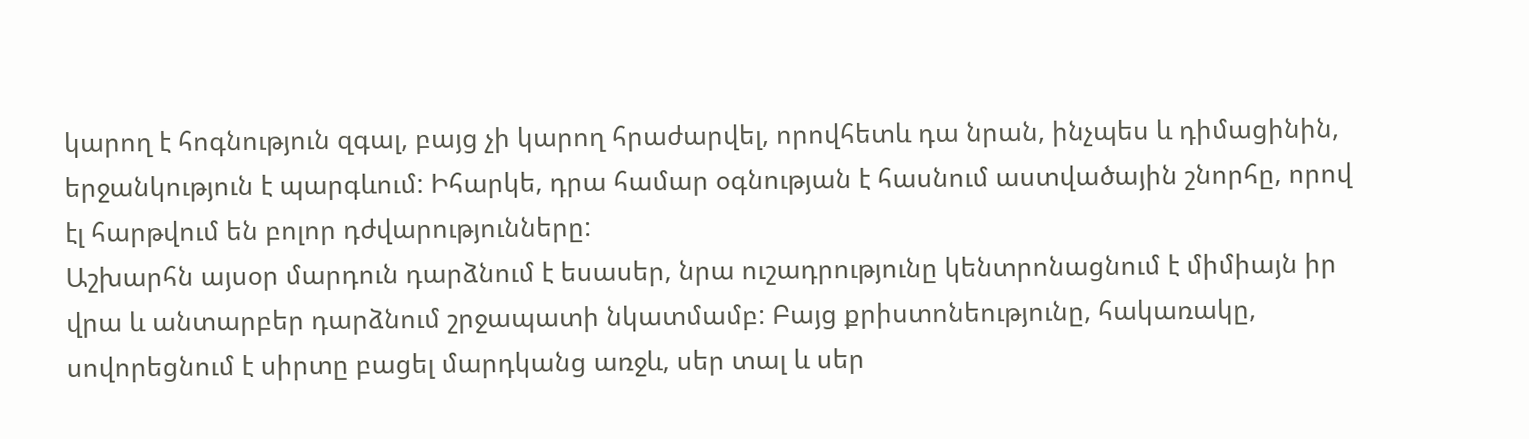կարող է հոգնություն զգալ, բայց չի կարող հրաժարվել, որովհետև դա նրան, ինչպես և դիմացինին, երջանկություն է պարգևում: Իհարկե, դրա համար օգնության է հասնում աստվածային շնորհը, որով էլ հարթվում են բոլոր դժվարությունները:
Աշխարհն այսօր մարդուն դարձնում է եսասեր, նրա ուշադրությունը կենտրոնացնում է միմիայն իր վրա և անտարբեր դարձնում շրջապատի նկատմամբ: Բայց քրիստոնեությունը, հակառակը, սովորեցնում է սիրտը բացել մարդկանց առջև, սեր տալ և սեր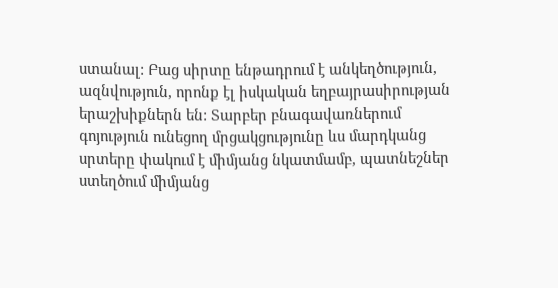ստանալ: Բաց սիրտը ենթադրում է անկեղծություն, ազնվություն, որոնք էլ իսկական եղբայրասիրության երաշխիքներն են: Տարբեր բնագավառներում գոյություն ունեցող մրցակցությունը ևս մարդկանց սրտերը փակում է միմյանց նկատմամբ, պատնեշներ ստեղծում միմյանց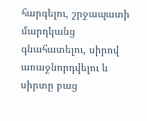հարգելու, շրջապատի մարդկանց գնահատելու, սիրով առաջնորդվելու և սիրտը բաց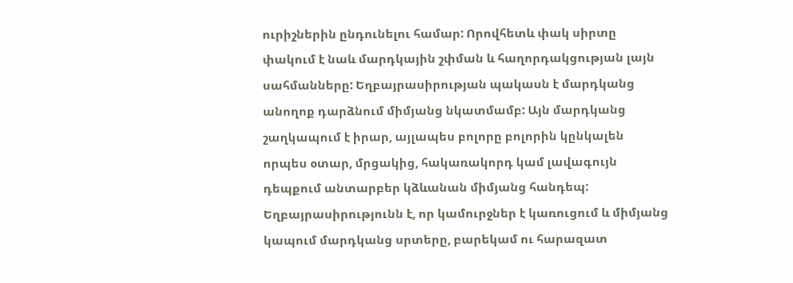ուրիշներին ընդունելու համար: Որովհետև փակ սիրտը փակում է նաև մարդկային շփման և հաղորդակցության լայն սահմանները: Եղբայրասիրության պակասն է մարդկանց անողոք դարձնում միմյանց նկատմամբ: Այն մարդկանց շաղկապում է իրար, այլապես բոլորը բոլորին կընկալեն որպես օտար, մրցակից, հակառակորդ կամ լավագույն դեպքում անտարբեր կձևանան միմյանց հանդեպ: Եղբայրասիրությունն է, որ կամուրջներ է կառուցում և միմյանց կապում մարդկանց սրտերը, բարեկամ ու հարազատ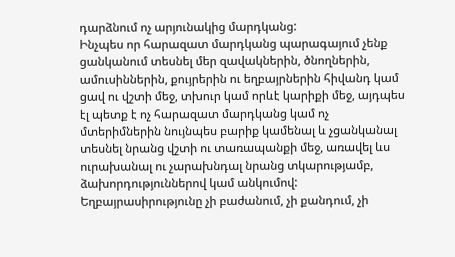դարձնում ոչ արյունակից մարդկանց:
Ինչպես որ հարազատ մարդկանց պարագայում չենք ցանկանում տեսնել մեր զավակներին, ծնողներին, ամուսիններին, քույրերին ու եղբայրներին հիվանդ կամ ցավ ու վշտի մեջ, տխուր կամ որևէ կարիքի մեջ, այդպես էլ պետք է ոչ հարազատ մարդկանց կամ ոչ մտերիմներին նույնպես բարիք կամենալ և չցանկանալ տեսնել նրանց վշտի ու տառապանքի մեջ, առավել ևս ուրախանալ ու չարախնդալ նրանց տկարությամբ, ձախորդություններով կամ անկումով:
Եղբայրասիրությունը չի բաժանում, չի քանդում, չի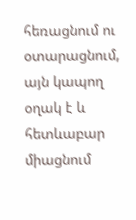հեռացնում ու օտարացնում, այն կապող օղակ է և հետևաբար միացնում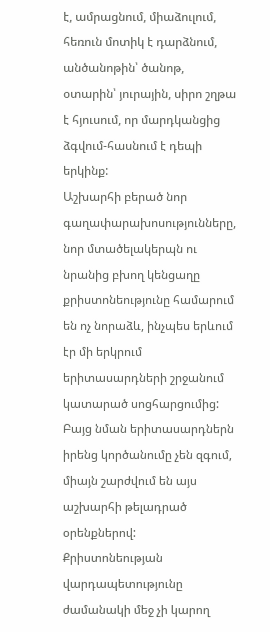է, ամրացնում, միաձուլում, հեռուն մոտիկ է դարձնում, անծանոթին՝ ծանոթ, օտարին՝ յուրային, սիրո շղթա է հյուսում, որ մարդկանցից ձգվում-հասնում է դեպի երկինք:
Աշխարհի բերած նոր գաղափարախոսությունները, նոր մտածելակերպն ու նրանից բխող կենցաղը քրիստոնեությունը համարում են ոչ նորաձև, ինչպես երևում էր մի երկրում երիտասարդների շրջանում կատարած սոցհարցումից: Բայց նման երիտասարդներն իրենց կործանումը չեն զգում, միայն շարժվում են այս աշխարհի թելադրած օրենքներով: Քրիստոնեության վարդապետությունը ժամանակի մեջ չի կարող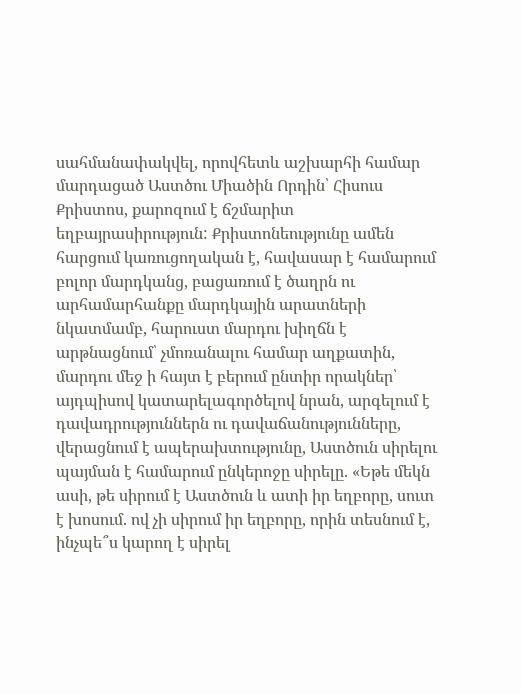սահմանափակվել, որովհետև աշխարհի համար մարդացած Աստծու Միածին Որդին՝ Հիսուս Քրիստոս, քարոզում է ճշմարիտ եղբայրասիրություն: Քրիստոնեությունը ամեն հարցում կառուցողական է, հավասար է համարում բոլոր մարդկանց, բացառում է ծաղրն ու արհամարհանքը մարդկային արատների նկատմամբ, հարուստ մարդու խիղճն է արթնացնում՝ չմոռանալու համար աղքատին, մարդու մեջ ի հայտ է բերում ընտիր որակներ՝ այդպիսով կատարելագործելով նրան, արգելում է դավադրություններն ու դավաճանությունները, վերացնում է ապերախտությունը, Աստծուն սիրելու պայման է համարում ընկերոջը սիրելը. «Եթե մեկն ասի, թե սիրում է Աստծուն և ատի իր եղբորը, սուտ է խոսում. ով չի սիրում իր եղբորը, որին տեսնում է, ինչպե՞ս կարող է սիրել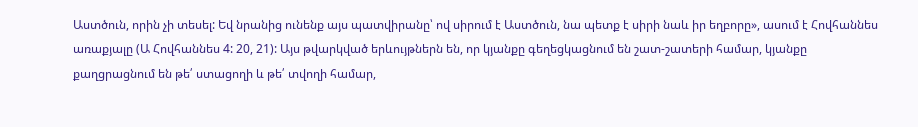Աստծուն, որին չի տեսել: Եվ նրանից ունենք այս պատվիրանը՝ ով սիրում է Աստծուն, նա պետք է սիրի նաև իր եղբորը», ասում է Հովհաննես առաքյալը (Ա Հովհաննես 4: 20, 21): Այս թվարկված երևույթներն են, որ կյանքը գեղեցկացնում են շատ-շատերի համար, կյանքը քաղցրացնում են թե՛ ստացողի և թե՛ տվողի համար,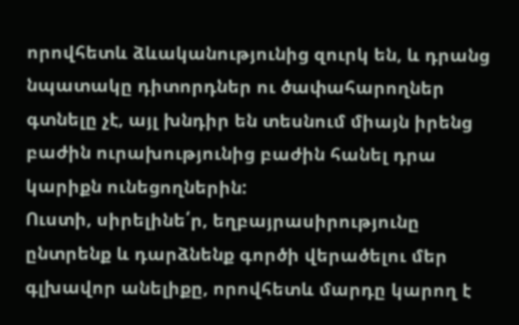որովհետև ձևականությունից զուրկ են, և դրանց նպատակը դիտորդներ ու ծափահարողներ գտնելը չէ, այլ խնդիր են տեսնում միայն իրենց բաժին ուրախությունից բաժին հանել դրա կարիքն ունեցողներին:
Ուստի, սիրելինե՛ր, եղբայրասիրությունը ընտրենք և դարձնենք գործի վերածելու մեր գլխավոր անելիքը, որովհետև մարդը կարող է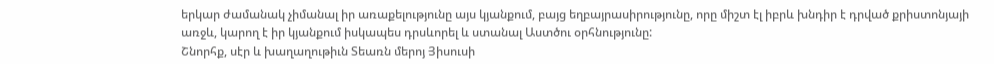երկար ժամանակ չիմանալ իր առաքելությունը այս կյանքում, բայց եղբայրասիրությունը, որը միշտ էլ իբրև խնդիր է դրված քրիստոնյայի առջև, կարող է իր կյանքում իսկապես դրսևորել և ստանալ Աստծու օրհնությունը:
Շնորհք, սէր և խաղաղութիւն Տեառն մերոյ Յիսուսի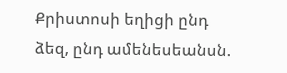Քրիստոսի եղիցի ընդ ձեզ, ընդ ամենեսեանսն.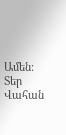Ամեն:
Տեր Վահան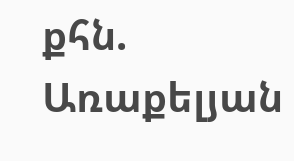քհն. Առաքելյան